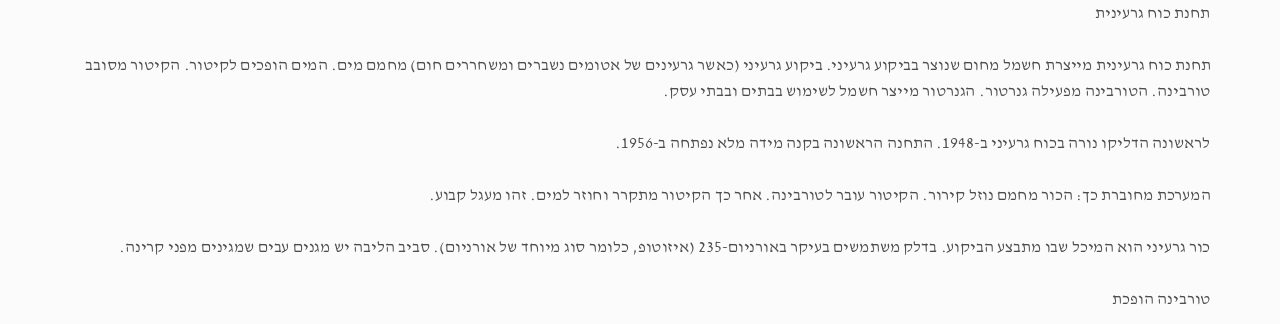תחנת כוח גרעינית

תחנת כוח גרעינית מייצרת חשמל מחום שנוצר בביקוע גרעיני. ביקוע גרעיני (כאשר גרעינים של אטומים נשברים ומשחררים חום) מחמם מים. המים הופכים לקיטור. הקיטור מסובב טורבינה. הטורבינה מפעילה גנרטור. הגנרטור מייצר חשמל לשימוש בבתים ובבתי עסק.

לראשונה הדליקו נורה בכוח גרעיני ב-1948. התחנה הראשונה בקנה מידה מלא נפתחה ב-1956.

המערכת מחוברת כך: הכור מחמם נוזל קירור. הקיטור עובר לטורבינה. אחר כך הקיטור מתקרר וחוזר למים. זהו מעגל קבוע.

כור גרעיני הוא המיכל שבו מתבצע הביקוע. בדלק משתמשים בעיקר באורניום-235 (איזוטופ, כלומר סוג מיוחד של אורניום). סביב הליבה יש מגנים עבים שמגינים מפני קרינה.

טורבינה הופכת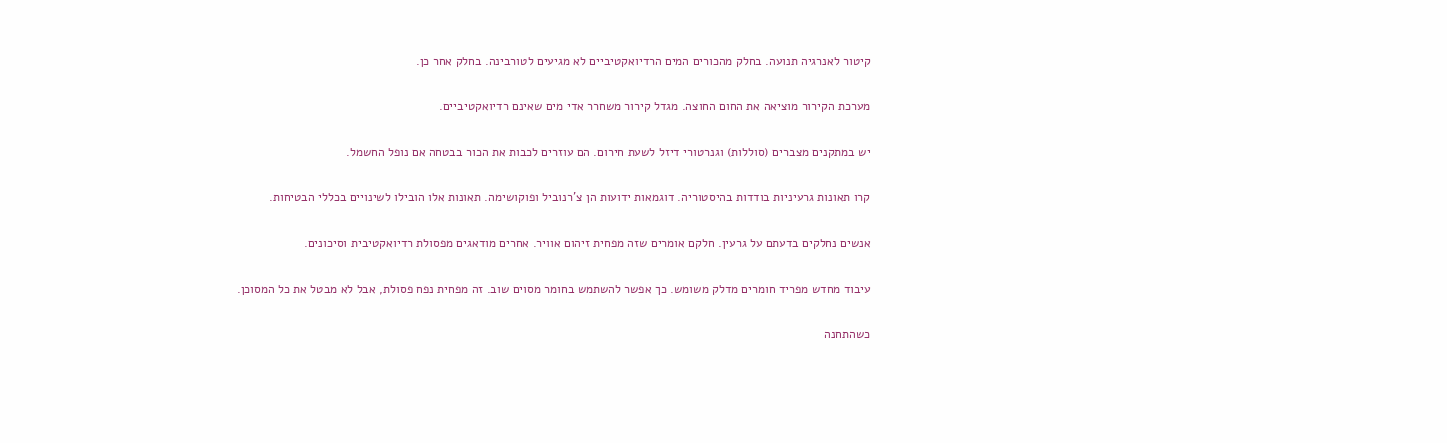קיטור לאנרגיה תנועה. בחלק מהכורים המים הרדיואקטיביים לא מגיעים לטורבינה. בחלק אחר כן.

מערכת הקירור מוציאה את החום החוצה. מגדל קירור משחרר אדי מים שאינם רדיואקטיביים.

יש במתקנים מצברים (סוללות) וגנרטורי דיזל לשעת חירום. הם עוזרים לכבות את הכור בבטחה אם נופל החשמל.

קרו תאונות גרעיניות בודדות בהיסטוריה. דוגמאות ידועות הן צ'רנוביל ופוקושימה. תאונות אלו הובילו לשינויים בכללי הבטיחות.

אנשים נחלקים בדעתם על גרעין. חלקם אומרים שזה מפחית זיהום אוויר. אחרים מודאגים מפסולת רדיואקטיבית וסיכונים.

עיבוד מחדש מפריד חומרים מדלק משומש. כך אפשר להשתמש בחומר מסוים שוב. זה מפחית נפח פסולת, אבל לא מבטל את כל המסוכן.

כשהתחנה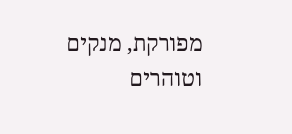מפורקת, מנקים וטוהרים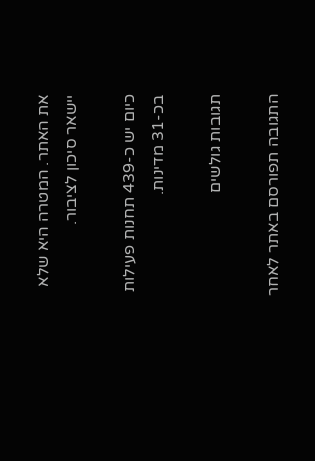את האתר. המטרה היא שלא יישאר סיכון לציבור.

כיום יש כ-439 תחנות פעילות בכ-31 מדינות.

תגובות גולשים

התגובה תפורסם באתר לאחר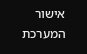אישור המערכת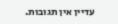עדיין אין תגובות.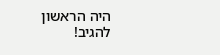היה הראשון להגיב!